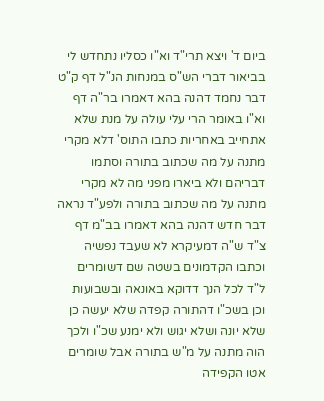ביום ד' ויצא תרי"ד וא"ו כסליו נתחדש לי בביאור דברי הש"ס במנחות הנ"ל דף ק"ט דבר נחמד דהנה בהא דאמרו בר"ה דף וא"ו באומר הרי עלי עולה על מנת שלא אתחייב באחריות כתבו התוס' דלא מקרי מתנה על מה שכתוב בתורה וסתמו דבריהם ולא ביארו מפני מה לא מקרי מתנה על מה שכתוב בתורה ולפע"ד נראה דבר חדש דהנה בהא דאמרו בב"מ דף צ"ד ש"ה דמעיקרא לא שעבד נפשיה וכתבו הקדמונים בשטה שם דשומרים ל"ד לכל הנך דדוקא באונאה ובשבועות וכן בשכ"ו דהתורה קפדה שלא יעשה כן שלא יונה ושלא יגוש ולא ימנע שכ"ו ולכך הוה מתנה על מ"ש בתורה אבל שומרים אטו הקפידה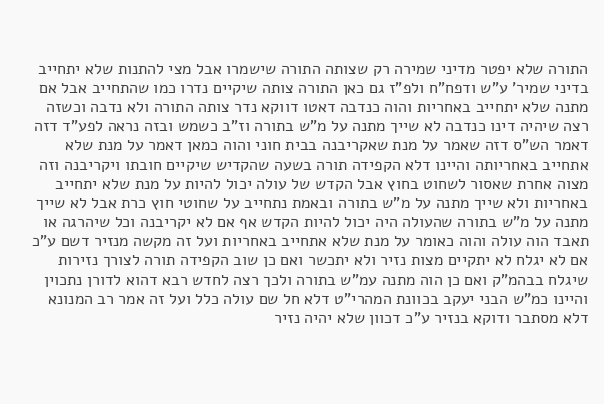התורה שלא יפטר מדיני שמירה רק שצותה התורה שישמרו אבל מצי להתנות שלא יתחייב בדיני שמיר' ע"ש ודפח"ח ולפ"ז גם כאן התורה צותה שיקיים נדרו כמו שהתחייב אבל אם מתנה שלא יתחייב באחריות והוה כנדבה דאטו דווקא נדר צותה התורה ולא נדבה וכשזה רצה שיהיה דינו כנדבה לא שייך מתנה על מ"ש בתורה וז"ב כשמש ובזה נראה לפע"ד דזה דאמר הש"ס דזה שאמר על מנת שאקריבנה בבית חוני והוה כמאן דאמר על מנת שלא אתחייב באחריותה והיינו דלא הקפידה תורה בשעה שהקדיש שיקיים חובתו ויקריבנה וזה מצוה אחרת שאסור לשחוט בחוץ אבל הקדש של עולה יכול להיות על מנת שלא יתחייב באחריות ולא שייך מתנה על מ"ש בתורה ובאמת נתחייב על שחוטי חוץ כרת אבל לא שייך מתנה על מ"ש בתורה שהעולה היה יכול להיות הקדש אף אם לא יקריבנה וכל שיהרגה או תאבד הוה עולה והוה כאומר על מנת שלא אתחייב באחריות ועל זה מקשה מנזיר דשם ע"כ אם לא יגלח לא יתקיים מצות נזיר ולא יתכשר ואם כן שוב הקפידה תורה לצורך נזירות שיגלח בבהמ"ק ואם כן הוה מתנה עמ"ש בתורה ולכך רצה לחדש רבא דהוא לדורן נתכוין והיינו כמ"ש הבני יעקב בכוונת המהרי"ט דלא חל שם עולה כלל ועל זה אמר רב המנונא דלא מסתבר ודוקא בנזיר ע"כ דכוון שלא יהיה נזיר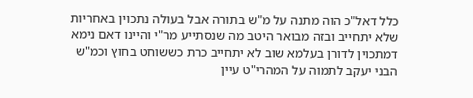כלל דאל"כ הוה מתנה על מ"ש בתורה אבל בעולה נתכוין באחריות שלא יתחייב ובזה מבואר היטב מה שנסתייע מר"י והיינו דאם נימא דמתכוין לדורן בעלמא שוב לא יתחייב כרת כששוחט בחוץ וכמ"ש הבני יעקב לתמוה על המהרי"ט עיין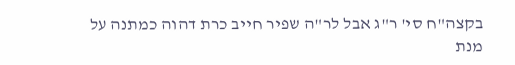בקצה"ח סי' ר"ג אבל לר"ה שפיר חייב כרת דהוה כמתנה על מנת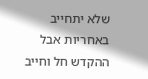שלא יתחייב באחריות אבל ההקדש חל וחייב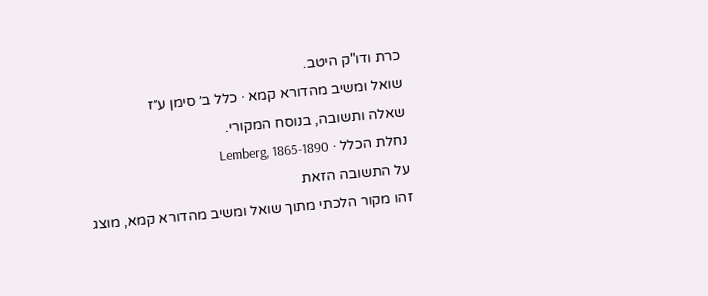כרת ודו"ק היטב.
שואל ומשיב מהדורא קמא · כלל ב׳ סימן ע״ז
שאלה ותשובה, בנוסח המקורי.
נחלת הכלל · Lemberg, 1865-1890
על התשובה הזאת
זהו מקור הלכתי מתוך שואל ומשיב מהדורא קמא, מוצג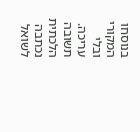בנוסחו המקורי ובלי עריכה. תשובה הלכתית נכתבה לשואל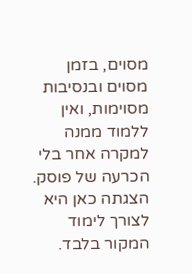מסוים, בזמן מסוים ובנסיבות מסוימות, ואין ללמוד ממנה למקרה אחר בלי הכרעה של פוסק. הצגתה כאן היא לצורך לימוד המקור בלבד.